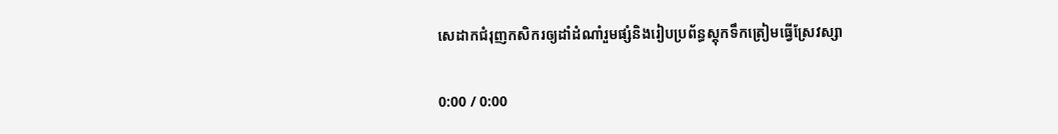សេដាកជំរុញកសិករឲ្យដាំដំណាំរួមផ្សំនិងរៀបប្រព័ន្ធស្ដុកទឹកត្រៀមធ្វើស្រែវស្សា

0:00 / 0:00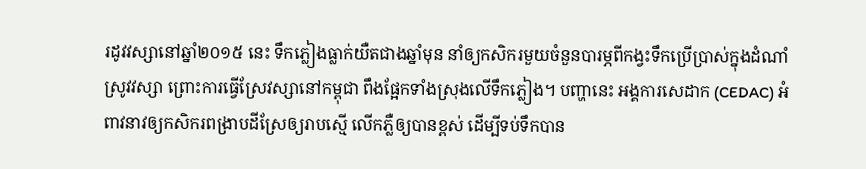រដូវវស្សានៅឆ្នាំ២០១៥ នេះ ទឹកភ្លៀងធ្លាក់យឺតជាងឆ្នាំមុន នាំឲ្យកសិករមួយចំនួនបារម្ភពីកង្វះទឹកប្រើប្រាស់ក្នុងដំណាំស្រូវវស្សា ព្រោះការធ្វើស្រែវស្សានៅកម្ពុជា ពឹងផ្អែកទាំងស្រុងលើទឹកភ្លៀង។ បញ្ហានេះ អង្គការសេដាក (CEDAC) អំពាវនាវឲ្យកសិករពង្រាបដីស្រែឲ្យរាបស្មើ លើកភ្លឺឲ្យបានខ្ពស់ ដើម្បីទប់ទឹកបាន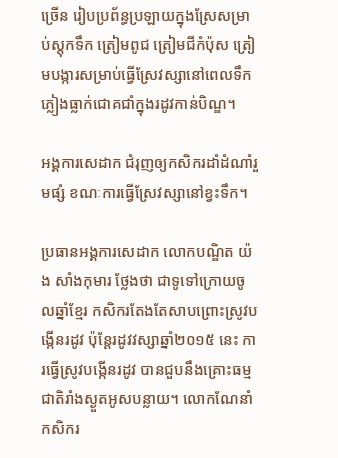ច្រើន រៀបប្រព័ន្ធប្រឡាយក្នុងស្រែសម្រាប់ស្តុកទឹក ត្រៀមពូជ ត្រៀមជីកំប៉ុស ត្រៀមបង្ការសម្រាប់ធ្វើស្រែវស្សានៅពេលទឹកភ្លៀងធ្លាក់ជោគជាំក្នុងរដូវកាន់បិណ្ឌ។

អង្គការសេដាក ជំរុញឲ្យកសិករដាំដំណាំរួមផ្សំ ខណៈការធ្វើស្រែវស្សានៅខ្វះទឹក។

ប្រធានអង្គការសេដាក លោកបណ្ឌិត យ៉ង សាំងកុមារ ថ្លែងថា ជាទូទៅក្រោយចូលឆ្នាំខ្មែរ កសិករតែងតែសាបព្រោះស្រូវបង្កើនរដូវ ប៉ុន្តែរដូវវស្សាឆ្នាំ២០១៥ នេះ ការធ្វើស្រូវបង្កើនរដូវ បានជួបនឹងគ្រោះធម្មជាតិរាំងស្ងួតអូសបន្លាយ។ លោកណែនាំកសិករ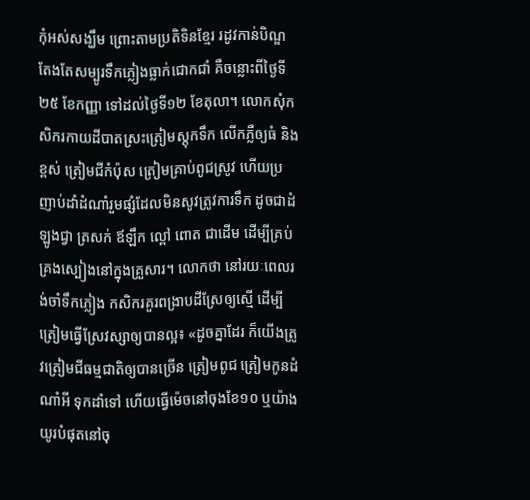កុំអស់សង្ឃឹម ព្រោះតាមប្រតិទិនខ្មែរ រដូវកាន់បិណ្ឌតែងតែសម្បូរទឹកភ្លៀងធ្លាក់ជោកជាំ គឺចន្លោះពីថ្ងៃទី២៥ ខែកញ្ញា ទៅដល់ថ្ងៃទី១២ ខែតុលា។ លោកសុំកសិករកាយដីបាតស្រះត្រៀមស្តុកទឹក លើកភ្លឺឲ្យធំ និងខ្ពស់ ត្រៀមជីកំប៉ុស ត្រៀមគ្រាប់ពូជស្រូវ ហើយប្រញាប់ដាំដំណាំរួមផ្សំដែលមិនសូវត្រូវការទឹក ដូចជាដំឡូងជ្វា ត្រសក់ ឪឡឹក ល្ពៅ ពោត ជាដើម ដើម្បីគ្រប់គ្រងស្បៀងនៅក្នុងគ្រួសារ។ លោកថា នៅរយៈពេលរង់ចាំទឹកភ្លៀង កសិករគួរពង្រាបដីស្រែឲ្យស្មើ ដើម្បីត្រៀមធ្វើស្រែវស្សាឲ្យបានល្អ៖ «ដូចគ្នាដែរ ក៏យើងត្រូវត្រៀមជីធម្មជាតិឲ្យបានច្រើន ត្រៀមពូជ ត្រៀមកូនដំណាំអី ទុកដាំទៅ ហើយធ្វើម៉េចនៅចុងខែ១០ ឬយ៉ាងយូរបំផុតនៅចុ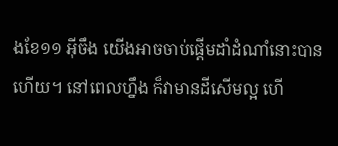ងខែ១១ អ៊ីចឹង យើងអាចចាប់ផ្ដើមដាំដំណាំនោះបានហើយ។ នៅពេលហ្នឹង ក៏វាមានដីសើមល្អ ហើ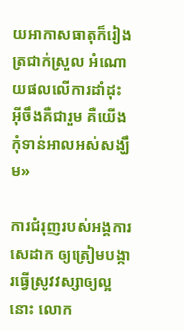យអាកាសធាតុក៏រៀងត្រជាក់ស្រួល អំណោយផលលើការដាំដុះ អ៊ីចឹងគឺជារួម គឺយើងកុំទាន់អាលអស់សង្ឃឹម»

ការជំរុញរបស់អង្គការសេដាក ឲ្យត្រៀមបង្ការធ្វើស្រូវវស្សាឲ្យល្អនោះ លោក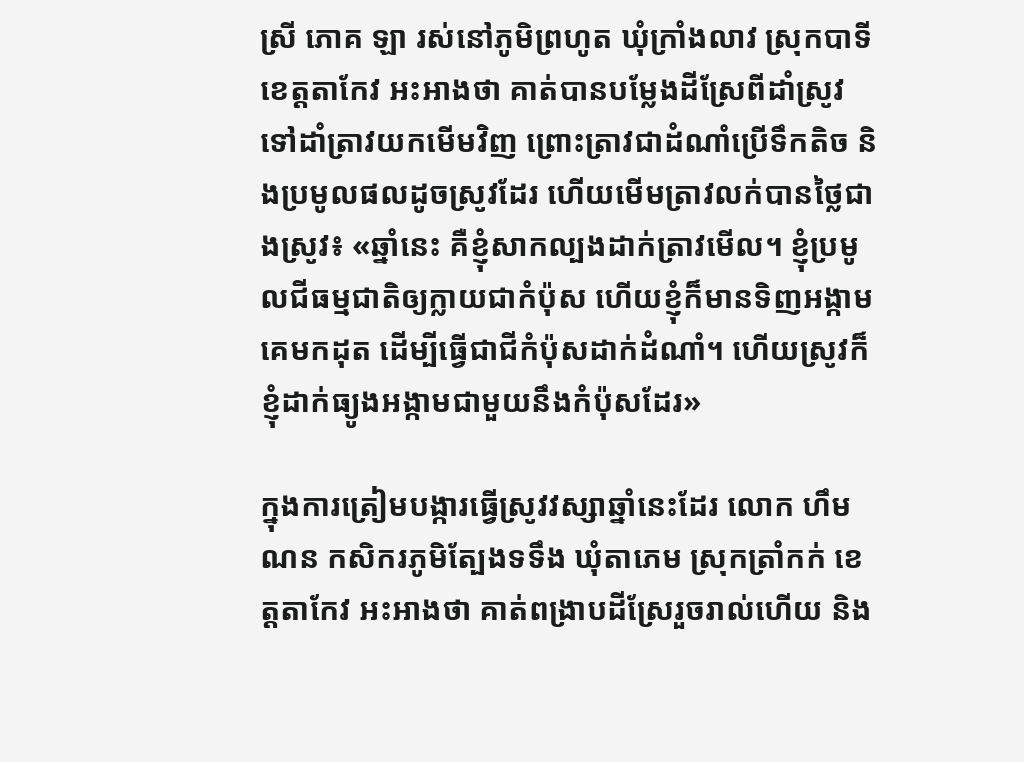ស្រី ភោគ ឡា រស់នៅភូមិព្រហូត ឃុំក្រាំងលាវ ស្រុកបាទី ខេត្តតាកែវ អះអាងថា គាត់បានបម្លែងដីស្រែពីដាំស្រូវទៅដាំត្រាវយកមើមវិញ ព្រោះត្រាវជាដំណាំប្រើទឹកតិច និងប្រមូលផលដូចស្រូវដែរ ហើយមើមត្រាវលក់បានថ្លៃជាងស្រូវ៖ «ឆ្នាំនេះ គឺខ្ញុំសាកល្បងដាក់ត្រាវមើល។ ខ្ញុំប្រមូលជីធម្មជាតិឲ្យក្លាយជាកំប៉ុស ហើយខ្ញុំក៏មានទិញអង្កាមគេមកដុត ដើម្បីធ្វើជាជីកំប៉ុសដាក់ដំណាំ។ ហើយស្រូវក៏ខ្ញុំដាក់ធ្យូងអង្កាមជាមួយនឹងកំប៉ុសដែរ»

ក្នុងការត្រៀមបង្ការធ្វើស្រូវវស្សាឆ្នាំនេះដែរ លោក ហឹម ណន កសិករភូមិត្បែងទទឹង ឃុំតាភេម ស្រុកត្រាំកក់ ខេត្តតាកែវ អះអាងថា គាត់ពង្រាបដីស្រែរួចរាល់ហើយ និង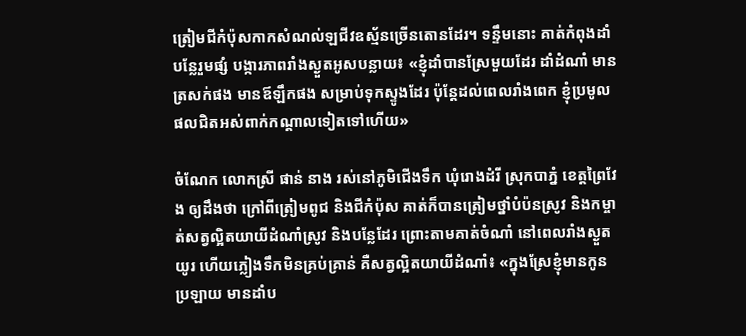ត្រៀមជីកំប៉ុសកាកសំណល់ឡជីវឧស្ម័នច្រើនតោនដែរ។ ទន្ទឹមនោះ គាត់កំពុងដាំបន្លែរួមផ្សំ បង្ការភាពរាំងស្ងួតអូសបន្លាយ៖ «ខ្ញុំដាំបានស្រែមួយដែរ ដាំដំណាំ មានត្រសក់ផង មានឪឡឹកផង សម្រាប់ទុកស្ទូងដែរ ប៉ុន្តែដល់ពេលរាំងពេក ខ្ញុំប្រមូលផលជិតអស់ពាក់កណ្ដាលទៀតទៅហើយ»

ចំណែក លោកស្រី ផាន់ នាង រស់នៅភូមិជើងទឹក ឃុំរោងដំរី ស្រុកបាភ្នំ ខេត្តព្រៃវែង ឲ្យដឹងថា ក្រៅពីត្រៀមពូជ និងជីកំប៉ុស គាត់ក៏បានត្រៀមថ្នាំបំប៉នស្រូវ និងកម្ចាត់សត្វល្អិតយាយីដំណាំស្រូវ និងបន្លែដែរ ព្រោះតាមគាត់ចំណាំ នៅពេលរាំងស្ងួតយូរ ហើយភ្លៀងទឹកមិនគ្រប់គ្រាន់ គឺសត្វល្អិតយាយីដំណាំ៖ «ក្នុងស្រែខ្ញុំមានកូនប្រឡាយ មានដាំប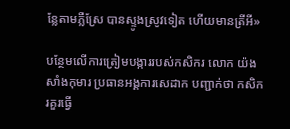ន្លែតាមភ្លឺស្រែ បានស្ទូងស្រូវទៀត ហើយមានត្រីអី»

បន្ថែមលើការត្រៀមបង្ការរបស់កសិករ លោក យ៉ង សាំងកុមារ ប្រធានអង្គការសេដាក បញ្ជាក់ថា កសិករគួរធ្វើ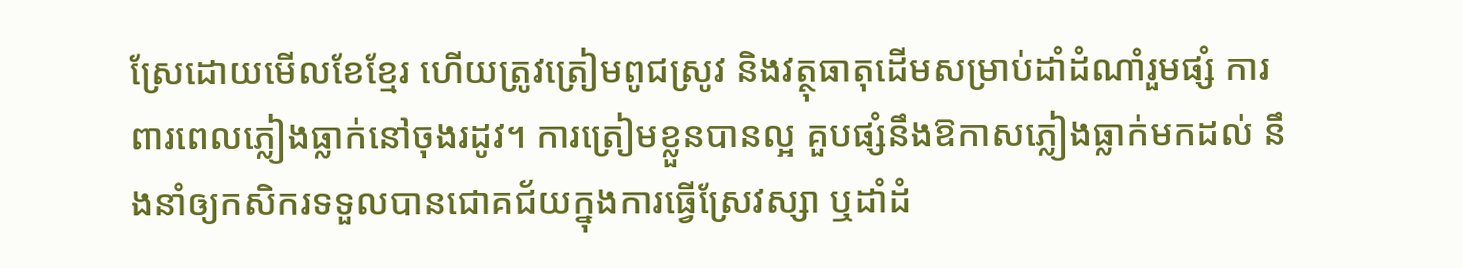ស្រែដោយមើលខែខ្មែរ ហើយត្រូវត្រៀមពូជស្រូវ និងវត្ថុធាតុដើមសម្រាប់ដាំដំណាំរួមផ្សំ ការពារពេលភ្លៀងធ្លាក់នៅចុងរដូវ។ ការត្រៀមខ្លួនបានល្អ គួបផ្សំនឹងឱកាសភ្លៀងធ្លាក់មកដល់ នឹងនាំឲ្យកសិករទទួលបានជោគជ័យក្នុងការធ្វើស្រែវស្សា ឬដាំដំ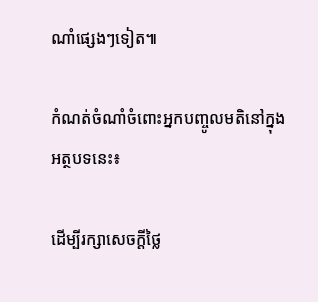ណាំផ្សេងៗទៀត៕

កំណត់ចំណាំចំពោះអ្នកបញ្ចូលមតិនៅក្នុងអត្ថបទនេះ៖

ដើម្បីរក្សាសេចក្ដីថ្លៃ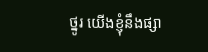ថ្នូរ យើងខ្ញុំនឹងផ្សា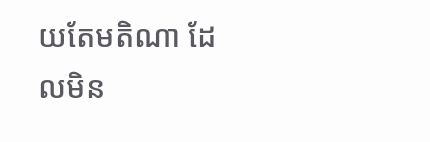យតែមតិណា ដែលមិន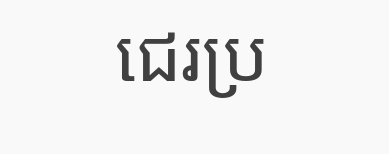ជេរប្រ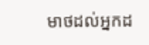មាថដល់អ្នកដ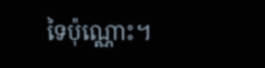ទៃប៉ុណ្ណោះ។